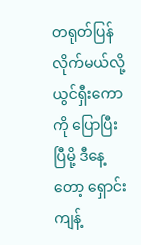တရုတ်ပြန်လိုက်မယ်လို့ ယွင်ရှီးကောကို ပြောပြီးပြီမို့ ဒီနေ့တော့ ရှောင်းကျန့်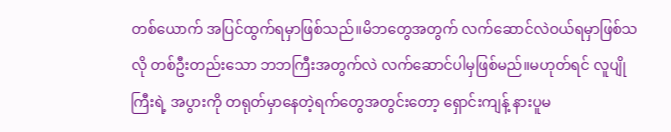တစ်ယောက် အပြင်ထွက်ရမှာဖြစ်သည်။မိဘတွေအတွက် လက်ဆောင်လဲဝယ်ရမှာဖြစ်သလို တစ်ဦးတည်းသော ဘဘကြီးအတွက်လဲ လက်ဆောင်ပါမှဖြစ်မည်။မဟုတ်ရင် လူပျိုကြီးရဲ့ အပွားကို တရုတ်မှာနေတဲ့ရက်တွေအတွင်းတော့ ရှောင်းကျန့် နားပူမ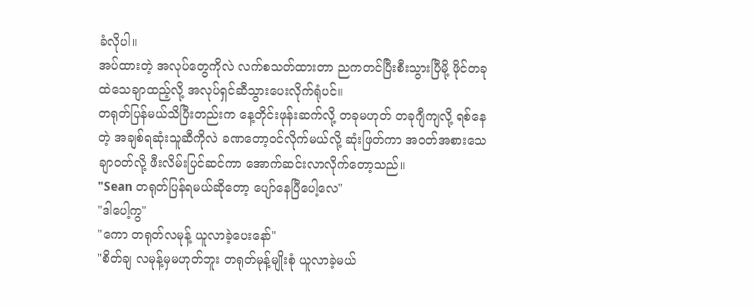ခံလိုပါ။
အပ်ထားတဲ့ အလုပ်တွေကိုလဲ လက်စသတ်ထားတာ ညကတင်ပြီးစီးသွားပြီမို့ ဖိုင်တခုထဲသေချာထည့်လို့ အလုပ်ရှင်ဆီသွားပေးလိုက်ရုံပင်။
တရုတ်ပြန်မယ်သိပြီးတည်းက နေ့တိုင်းဖုန်းဆက်လို့ တခုမဟုတ် တခုဂျီကျလို့ ရစ်နေတဲ့ အချစ်ရဆုံးသူဆီကိုလဲ ခဏတော့ဝင်လိုက်မယ်လို့ ဆုံးဖြတ်ကာ အဝတ်အစားသေချာဝတ်လို့ ဖီးလိမ်းပြင်ဆင်ကာ အောက်ဆင်းလာလိုက်တော့သည်။
"Sean တရုတ်ပြန်ရမယ်ဆိုတော့ ပျော်နေပြီပေါ့လေ"
"ဒါပေါ့ကွ"
"ကော တရုတ်လမုန့် ယူလာခဲ့ပေးနော်"
"စိတ်ချ လမုန့်မှမဟုတ်ဘူး တရုတ်မုန့်မျိုးစုံ ယူလာခဲ့မယ်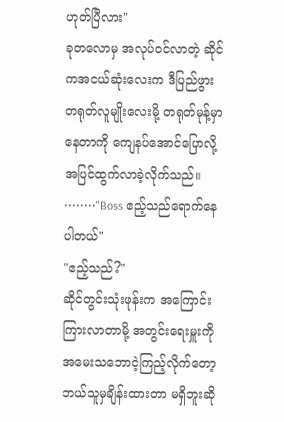ဟုတ်ပြီလား"
ခုတလောမှ အလုပ်ဝင်လာတဲ့ ဆိုင်ကအငယ်ဆုံးလေးက ဒီပြည်ဖွား တရုတ်လူမျိုးလေးမို့ တရုတ်မုန့်မှာနေတာကို ကျေနပ်အောင်ပြောလို့ အပြင်ထွက်လာခဲ့လိုက်သည်။
••••••••"Boss ဧည့်သည်ရောက်နေပါတယ်"
"ဧည့်သည်?"
ဆိုင်တွင်းသုံးဖုန်းက အကြောင်းကြားလာတာမို့ အတွင်းရေးမှူးကို အမေးသဘောငဲ့ကြည့်လိုက်တော့ ဘယ်သူမှချိန်းထားတာ မရှိဘူးဆို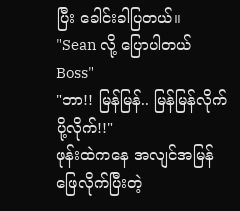ပြီး ခေါင်းခါပြတယ်။
"Sean လို့ ပြောပါတယ် Boss"
"ဘာ!! မြန်မြန်.. မြန်မြန်လိုက်ပို့လိုက်!!"
ဖုန်းထဲကနေ အလျင်အမြန်ဖြေလိုက်ပြီးတဲ့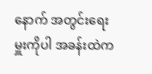နောက် အတွင်းရေးမှူးကိုပါ အခန်းထဲက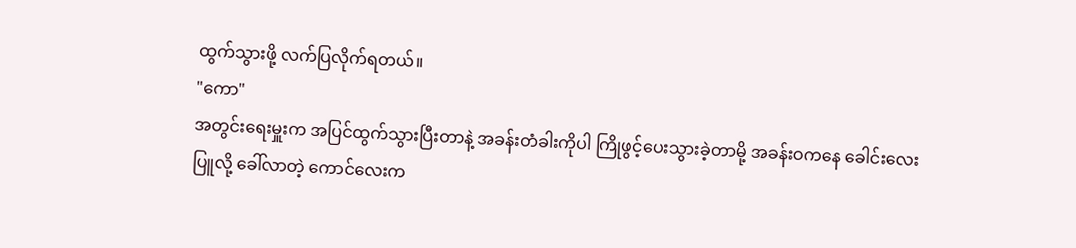ထွက်သွားဖို့ လက်ပြလိုက်ရတယ်။
"ကော"
အတွင်းရေးမှူးက အပြင်ထွက်သွားပြီးတာနဲ့ အခန်းတံခါးကိုပါ ကြိုဖွင့်ပေးသွားခဲ့တာမို့ အခန်းဝကနေ ခေါင်းလေးပြူလို့ ခေါ်လာတဲ့ ကောင်လေးက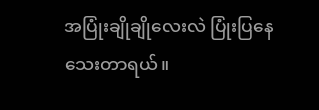အပြုံးချိုချိုလေးလဲ ပြုံးပြနေသေးတာရယ်။